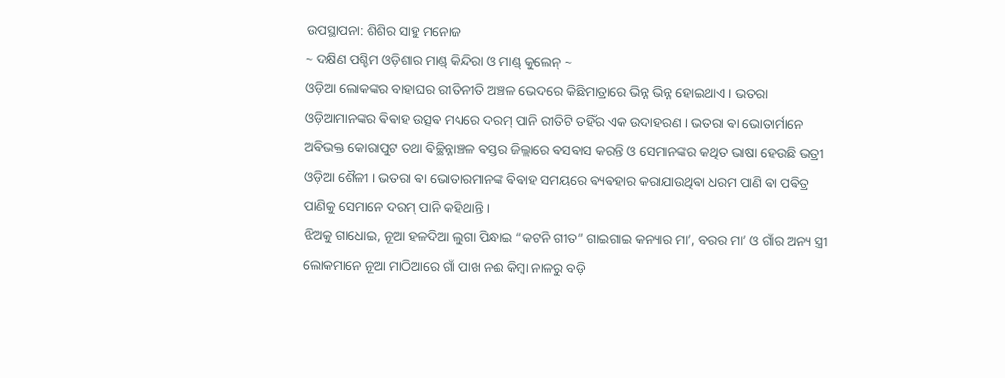ଉପସ୍ଥାପନା: ଶିଶିର ସାହୁ ମନୋଜ
~ ଦକ୍ଷିଣ ପଶ୍ଚିମ ଓଡ଼ିଶାର ମାଣ୍ଡ୍ କିନ୍ଦିରା ଓ ମାଣ୍ଡ୍ କୁଲେନ୍ ~
ଓଡ଼ିଆ ଲୋକଙ୍କର ବାହାଘର ରୀତିନୀତି ଅଞ୍ଚଳ ଭେଦରେ କିଛିମାତ୍ରାରେ ଭିନ୍ନ ଭିନ୍ନ ହୋଇଥାଏ । ଭତରା ଓଡ଼ିଆମାନଙ୍କର ଵିଵାହ ଉତ୍ସଵ ମଧ୍ୟରେ ଦରମ୍ ପାନି ରୀତିଟି ତହିଁର ଏକ ଉଦାହରଣ । ଭତରା ଵା ଭୋତାର୍ମାନେ ଅଵିଭକ୍ତ କୋରାପୁଟ ତଥା ଵିଚ୍ଛିନ୍ନାଞ୍ଚଳ ଵସ୍ତର ଜିଲ୍ଲାରେ ଵସଵାସ କରନ୍ତି ଓ ସେମାନଙ୍କର କଥିତ ଭାଷା ହେଉଛି ଭତ୍ରୀ ଓଡ଼ିଆ ଶୈଳୀ । ଭତରା ଵା ଭୋତାରମାନଙ୍କ ଵିଵାହ ସମୟରେ ଵ୍ୟଵହାର କରାଯାଉଥିଵା ଧରମ ପାଣି ଵା ପଵିତ୍ର ପାଣିକୁ ସେମାନେ ଦରମ୍ ପାନି କହିଥାନ୍ତି ।
ଝିଅକୁ ଗାଧୋଇ, ନୂଆ ହଳଦିଆ ଲୁଗା ପିନ୍ଧାଇ “କଟନି ଗୀତ” ଗାଇଗାଇ କନ୍ୟାର ମା’, ବରର ମା’ ଓ ଗାଁର ଅନ୍ୟ ସ୍ତ୍ରୀ ଲୋକମାନେ ନୂଆ ମାଠିଆରେ ଗାଁ ପାଖ ନଈ କିମ୍ବା ନାଳରୁ ବଡ଼ି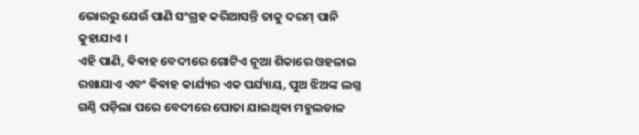ଭୋରରୁ ଯେଉଁ ପାଣି ସଂଗ୍ରହ କରିଆସନ୍ତି ତାକୁ ଦରମ୍ ପାନି କୁହାଯାଏ ।
ଏହି ପାଣି, ଵିଵାହ ବେଦୀରେ ଗୋଟିଏ ନୂଆ ଶିକାରେ ଓହଳାଇ ରଖାଯାଏ ଏବଂ ଵିଵାହ କାର୍ଯ୍ୟର ଏକ ପର୍ଯ୍ୟାୟ, ପୁଅ ଝିଅଙ୍କ ଲଗ୍ନ ଗଣ୍ଠି ପଡ଼ିଲା ପରେ ବେଦୀରେ ପୋତା ଯାଇଥିଵା ମହୁଲଡାଳ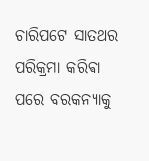ଚାରିପଟେ ସାତଥର ପରିକ୍ରମା କରିଵା ପରେ ବରକନ୍ୟାକୁ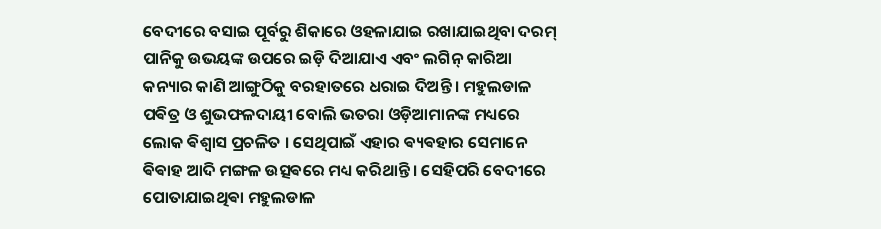ବେଦୀରେ ବସାଇ ପୂର୍ବରୁ ଶିକାରେ ଓହଳାଯାଇ ରଖାଯାଇଥିବା ଦରମ୍ ପାନିକୁ ଉଭୟଙ୍କ ଉପରେ ଇଡ଼ି ଦିଆଯାଏ ଏବଂ ଲଗିନ୍ କାରିଆ କନ୍ୟାର କାଣି ଆଙ୍ଗୁଠିକୁ ବରହାତରେ ଧରାଇ ଦିଅନ୍ତି । ମହୁଲଡାଳ ପଵିତ୍ର ଓ ଶୁଭଫଳଦାୟୀ ବୋଲି ଭତରା ଓଡ଼ିଆମାନଙ୍କ ମଧ୍ୟରେ ଲୋକ ଵିଶ୍ଵାସ ପ୍ରଚଳିତ । ସେଥିପାଇଁ ଏହାର ଵ୍ୟଵହାର ସେମାନେ ଵିଵାହ ଆଦି ମଙ୍ଗଳ ଉତ୍ସଵରେ ମଧ୍ୟ କରିଥାନ୍ତି । ସେହିପରି ବେଦୀରେ ପୋତାଯାଇଥିଵା ମହୁଲଡାଳ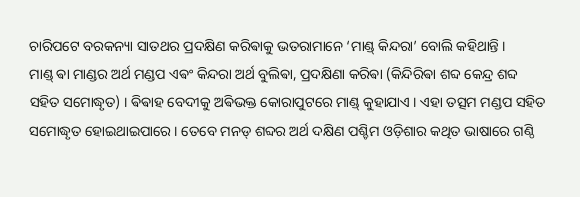ଚାରିପଟେ ବରକନ୍ୟା ସାତଥର ପ୍ରଦକ୍ଷିଣ କରିଵାକୁ ଭତରାମାନେ ‘ମାଣ୍ଡ୍ କିନ୍ଦରା’ ବୋଲି କହିଥାନ୍ତି ।
ମାଣ୍ଡ୍ ଵା ମାଣ୍ଡର ଅର୍ଥ ମଣ୍ଡପ ଏଵଂ କିନ୍ଦରା ଅର୍ଥ ବୁଲିଵା, ପ୍ରଦକ୍ଷିଣା କରିଵା (କିନ୍ଦିରିଵା ଶବ୍ଦ କେନ୍ଦ୍ର ଶବ୍ଦ ସହିତ ସମୋଦ୍ଧୃତ) । ଵିଵାହ ବେଦୀକୁ ଅଵିଭକ୍ତ କୋରାପୁଟରେ ମାଣ୍ଡ୍ କୁହାଯାଏ । ଏହା ତତ୍ସମ ମଣ୍ଡପ ସହିତ ସମୋଦ୍ଧୃତ ହୋଇଥାଇପାରେ । ତେବେ ମନଡ୍ ଶବ୍ଦର ଅର୍ଥ ଦକ୍ଷିଣ ପଶ୍ଚିମ ଓଡ଼ିଶାର କଥିତ ଭାଷାରେ ଗଣ୍ଠି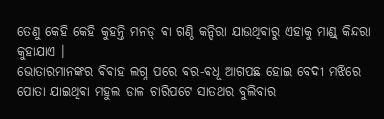ତେଣୁ କେହି କେହି କୁହନ୍ତି ମନଡ୍ ଵା ଗଣ୍ଠି କନ୍ଦିରା ଯାଉଥିଵାରୁ ଏହାକୁ ମାଣ୍ଡ୍ କିନ୍ଦରା କୁହାଯାଏ ।
ଭୋତାରମାନଙ୍କର ଵିଵାହ ଲଗ୍ନ ପରେ ଵର-ଵଧୂ ଆଗପଛ ହୋଇ ବେଦୀ ମଝିରେ ପୋତା ଯାଇଥିଵା ମହୁଲ ଡାଳ ଚାରିପଟେ ସାତଥର ବୁଲିବାର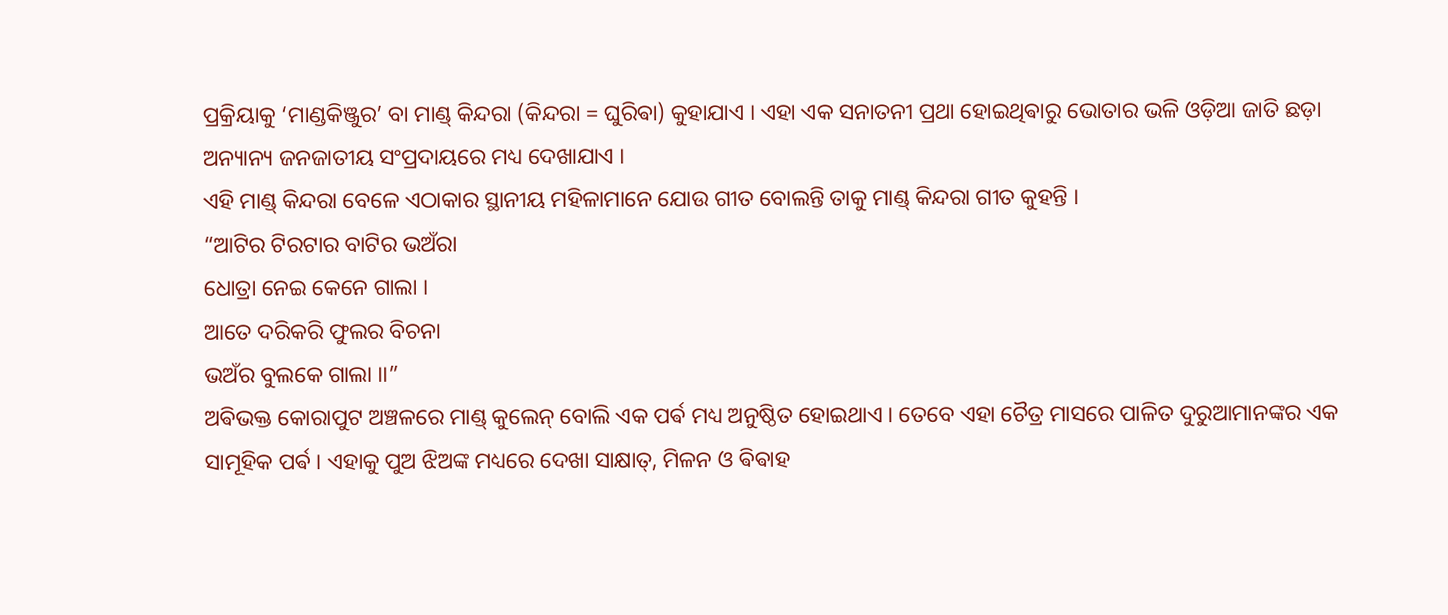ପ୍ରକ୍ରିୟାକୁ ‘ମାଣ୍ଡକିଞ୍ଜୁର’ ବା ମାଣ୍ଡ୍ କିନ୍ଦରା (କିନ୍ଦରା = ଘୁରିଵା) କୁହାଯାଏ । ଏହା ଏକ ସନାତନୀ ପ୍ରଥା ହୋଇଥିଵାରୁ ଭୋତାର ଭଳି ଓଡ଼ିଆ ଜାତି ଛଡ଼ା ଅନ୍ୟାନ୍ୟ ଜନଜାତୀୟ ସଂପ୍ରଦାୟରେ ମଧ୍ୟ ଦେଖାଯାଏ ।
ଏହି ମାଣ୍ଡ୍ କିନ୍ଦରା ବେଳେ ଏଠାକାର ସ୍ଥାନୀୟ ମହିଳାମାନେ ଯୋଉ ଗୀତ ବୋଲନ୍ତି ତାକୁ ମାଣ୍ଡ୍ କିନ୍ଦରା ଗୀତ କୁହନ୍ତି ।
“ଆଟିର ଟିରଟାର ବାଟିର ଭଅଁରା
ଧୋତ୍ରା ନେଇ କେନେ ଗାଲା ।
ଆତେ ଦରିକରି ଫୁଲର ବିଚନା
ଭଅଁର ବୁଲକେ ଗାଲା ।।”
ଅଵିଭକ୍ତ କୋରାପୁଟ ଅଞ୍ଚଳରେ ମାଣ୍ଡ୍ କୁଲେନ୍ ବୋଲି ଏକ ପର୍ଵ ମଧ୍ୟ ଅନୁଷ୍ଠିତ ହୋଇଥାଏ । ତେବେ ଏହା ଚୈତ୍ର ମାସରେ ପାଳିତ ଦୁରୁଆମାନଙ୍କର ଏକ ସାମୂହିକ ପର୍ଵ । ଏହାକୁ ପୁଅ ଝିଅଙ୍କ ମଧ୍ୟରେ ଦେଖା ସାକ୍ଷାତ୍, ମିଳନ ଓ ଵିଵାହ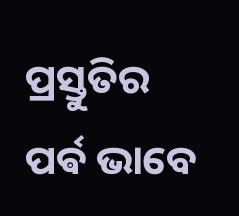ପ୍ରସ୍ତୁତିର ପର୍ଵ ଭାବେ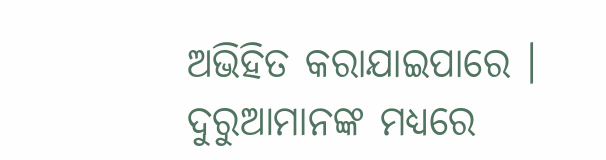ଅଭିହିତ କରାଯାଇପାରେ । ଦୁରୁଆମାନଙ୍କ ମଧ୍ୟରେ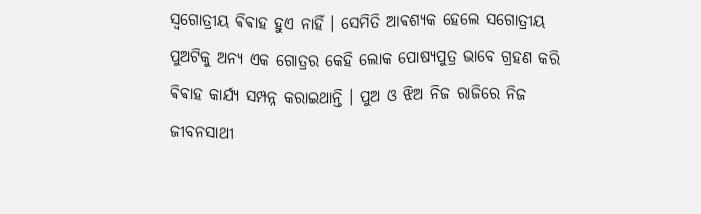ସ୍ଵଗୋତ୍ରୀୟ ଵିଵାହ ହୁଏ ନାହିଁ । ସେମିତି ଆଵଶ୍ୟକ ହେଲେ ସଗୋତ୍ରୀୟ ପୁଅଟିକୁ ଅନ୍ୟ ଏକ ଗୋତ୍ରର କେହି ଲୋକ ପୋଷ୍ୟପୁତ୍ର ଭାବେ ଗ୍ରହଣ କରି ଵିଵାହ କାର୍ଯ୍ୟ ସମ୍ପନ୍ନ କରାଇଥାନ୍ତି । ପୁଅ ଓ ଝିଅ ନିଜ ରାଜିରେ ନିଜ ଜୀବନସାଥୀ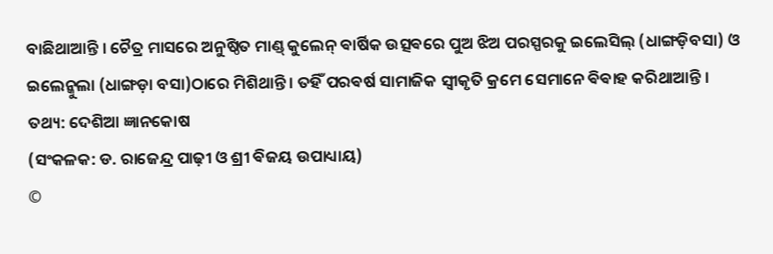ବାଛିଥାଆନ୍ତି । ଚୈତ୍ର ମାସରେ ଅନୁଷ୍ଠିତ ମାଣ୍ଡ୍ କୁଲେନ୍ ଵାର୍ଷିକ ଉତ୍ସଵରେ ପୁଅ ଝିଅ ପରସ୍ପରକୁ ଇଲେସିଲ୍ (ଧାଙ୍ଗଡ଼ିବସା) ଓ ଇଲେନ୍କୁଲା (ଧାଙ୍ଗଡ଼ା ବସା)ଠାରେ ମିଶିଥାନ୍ତି । ତହିଁ ପରଵର୍ଷ ସାମାଜିକ ସ୍ବୀକୃତି କ୍ରମେ ସେମାନେ ଵିଵାହ କରିଥାଆନ୍ତି ।
ତଥ୍ୟ: ଦେଶିଆ ଜ୍ଞାନକୋଷ
(ସଂକଳକ: ଡ. ରାଜେନ୍ଦ୍ର ପାଢ଼ୀ ଓ ଶ୍ରୀ ଵିଜୟ ଉପାଧ୍ୟାୟ)
©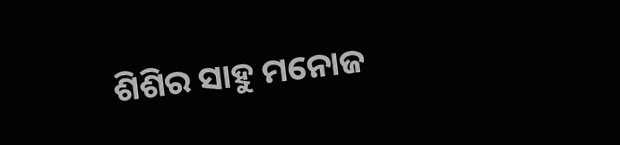ଶିଶିର ସାହୁ ମନୋଜ